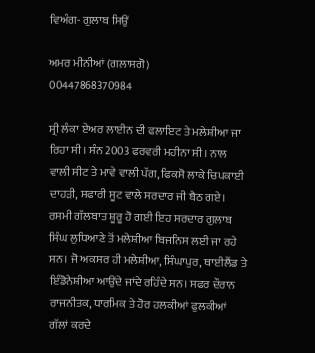ਵਿਅੰਗ- ਗੁਲਾਬ ਸਿਉਂ

ਅਮਰ ਮੀਨੀਆਂ (ਗਲਾਸਗੋ)
00447868370984

ਸ੍ਰੀ ਲੰਕਾ ਏਅਰ ਲਾਈਨ ਦੀ ਫਲਾਇਟ ਤੇ ਮਲੇਸ਼ੀਆ ਜਾ ਰਿਹਾ ਸੀ। ਸੰਨ 2003 ਫਰਵਰੀ ਮਹੀਨਾ ਸੀ। ਨਾਲ ਵਾਲੀ ਸੀਟ ਤੇ ਮਾਵੇ ਵਾਲੀ ਪੱਗ, ਫਿਕਸੋ ਲਾਕੇ ਚਿਪਕਾਈ ਦਾਹੜੀ, ਸਫਾਰੀ ਸੂਟ ਵਾਲੇ ਸਰਦਾਰ ਜੀ ਬੈਠ ਗਏ। ਰਸਮੀ ਗੱਲਬਾਤ ਸ਼ੂਰੂ ਹੋ ਗਈ ਇਹ ਸਰਦਾਰ ਗੁਲਾਬ ਸਿੰਘ ਲੁਧਿਆਣੇ ਤੋਂ ਮਲੇਸ਼ੀਆ ਬਿਜਨਿਸ ਲਈ ਜਾ ਰਹੇ ਸਨ। ਜੋ ਅਕਸਰ ਹੀ ਮਲੇਸ਼ੀਆ, ਸਿੰਘਾਪੁਰ, ਥਾਈਲੈਂਡ ਤੇ ਇੰਡੋਨੇਸ਼ੀਆ ਆਉਂਦੇ ਜਾਂਦੇ ਰਹਿੰਦੇ ਸਨ। ਸਫਰ ਦੌਰਾਨ ਰਾਜਨੀਤਕ, ਧਾਰਮਿਕ ਤੇ ਹੋਰ ਹਲਕੀਆਂ ਫੁਲਕੀਆਂ ਗੱਲਾਂ ਕਰਦੇ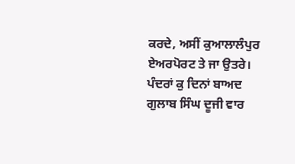ਕਰਦੇ, ਅਸੀਂ ਕੁਆਲਾਲੰਪੁਰ ਏਅਰਪੋਰਟ ਤੇ ਜਾ ਉਤਰੇ।
ਪੰਦਰਾਂ ਕੁ ਦਿਨਾਂ ਬਾਅਦ ਗੁਲਾਬ ਸਿੰਘ ਦੂਜੀ ਵਾਰ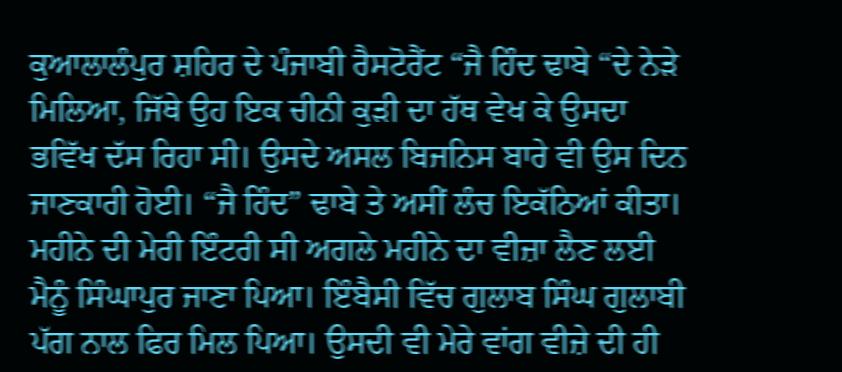ਕੁਆਲਾਲੰਪੁਰ ਸ਼ਹਿਰ ਦੇ ਪੰਜਾਬੀ ਰੈਸਟੋਰੈਂਟ “ਜੈ ਹਿੰਦ ਢਾਬੇ “ਦੇ ਨੇੜੇ ਮਿਲਿਆ, ਜਿੱਥੇ ਉਹ ਇਕ ਚੀਨੀ ਕੁੜੀ ਦਾ ਹੱਥ ਵੇਖ ਕੇ ਉਸਦਾ ਭਵਿੱਖ ਦੱਸ ਰਿਹਾ ਸੀ। ਉਸਦੇ ਅਸਲ ਬਿਜਨਿਸ ਬਾਰੇ ਵੀ ਉਸ ਦਿਨ ਜਾਣਕਾਰੀ ਹੋਈ। “ਜੈ ਹਿੰਦ” ਢਾਬੇ ਤੇ ਅਸੀਂ ਲੰਚ ਇਕੱਠਿਆਂ ਕੀਤਾ। ਮਹੀਨੇ ਦੀ ਮੇਰੀ ਇੰਟਰੀ ਸੀ ਅਗਲੇ ਮਹੀਨੇ ਦਾ ਵੀਜ਼ਾ ਲੈਣ ਲਈ ਮੈਨੂੰ ਸਿੰਘਾਪੁਰ ਜਾਣਾ ਪਿਆ। ਇੰਬੈਸੀ ਵਿੱਚ ਗੁਲਾਬ ਸਿੰਘ ਗੁਲਾਬੀ ਪੱਗ ਨਾਲ ਫਿਰ ਮਿਲ ਪਿਆ। ਉਸਦੀ ਵੀ ਮੇਰੇ ਵਾਂਗ ਵੀਜ਼ੇ ਦੀ ਹੀ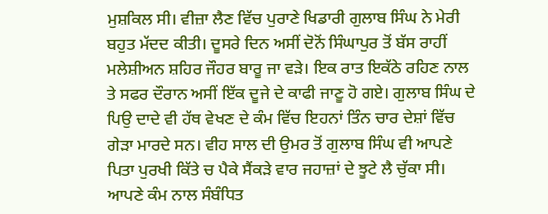ਮੁਸ਼ਕਿਲ ਸੀ। ਵੀਜ਼ਾ ਲੈਣ ਵਿੱਚ ਪੁਰਾਣੇ ਖਿਡਾਰੀ ਗੁਲਾਬ ਸਿੰਘ ਨੇ ਮੇਰੀ ਬਹੁਤ ਮੱਦਦ ਕੀਤੀ। ਦੂਸਰੇ ਦਿਨ ਅਸੀਂ ਦੋਨੋਂ ਸਿੰਘਾਪੁਰ ਤੋਂ ਬੱਸ ਰਾਹੀਂ ਮਲੇਸ਼ੀਅਨ ਸ਼ਹਿਰ ਜੌਹਰ ਬਾਰੂ ਜਾ ਵੜੇ। ਇਕ ਰਾਤ ਇਕੱਠੇ ਰਹਿਣ ਨਾਲ ਤੇ ਸਫਰ ਦੌਰਾਨ ਅਸੀਂ ਇੱਕ ਦੂਜੇ ਦੇ ਕਾਫੀ ਜਾਣੂ ਹੋ ਗਏ। ਗੁਲਾਬ ਸਿੰਘ ਦੇ ਪਿਉ ਦਾਦੇ ਵੀ ਹੱਥ ਵੇਖਣ ਦੇ ਕੰਮ ਵਿੱਚ ਇਹਨਾਂ ਤਿੰਨ ਚਾਰ ਦੇਸ਼ਾਂ ਵਿੱਚ ਗੇੜਾ ਮਾਰਦੇ ਸਨ। ਵੀਹ ਸਾਲ ਦੀ ਉਮਰ ਤੋਂ ਗੁਲਾਬ ਸਿੰਘ ਵੀ ਆਪਣੇ ਪਿਤਾ ਪੁਰਖੀ ਕਿੱਤੇ ਚ ਪੈਕੇ ਸੈਂਕੜੇ ਵਾਰ ਜਹਾਜ਼ਾਂ ਦੇ ਝੂਟੇ ਲੈ ਚੁੱਕਾ ਸੀ। ਆਪਣੇ ਕੰਮ ਨਾਲ ਸੰਬੰਧਿਤ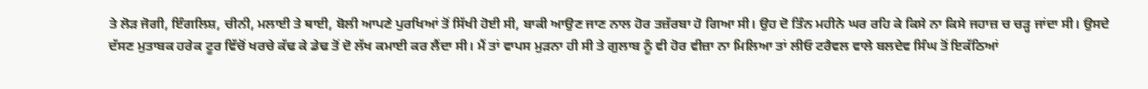ਤੇ ਲੋੜ ਜੋਗੀ, ਇੰਗਲਿਸ਼, ਚੀਨੀ, ਮਲਾਈ ਤੇ ਥਾਈ, ਬੋਲੀ ਆਪਣੇ ਪੁਰਖਿਆਂ ਤੋਂ ਸਿੱਖੀ ਹੋਈ ਸੀ, ਬਾਕੀ ਆਉਣ ਜਾਣ ਨਾਲ ਹੋਰ ਤਜ਼ੱਰਬਾ ਹੋ ਗਿਆ ਸੀ। ਉਹ ਦੋ ਤਿੰਨ ਮਹੀਨੇ ਘਰ ਰਹਿ ਕੇ ਕਿਸੇ ਨਾ ਕਿਸੇ ਜਹਾਜ਼ ਚ ਚੜ੍ਹ ਜਾਂਦਾ ਸੀ। ਉਸਦੇ ਦੱਸਣ ਮੁਤਾਬਕ ਹਰੇਕ ਟੂਰ ਵਿੱਚੋਂ ਖਰਚੇ ਕੱਢ ਕੇ ਡੇਢ ਤੋਂ ਦੋ ਲੱਖ ਕਮਾਈ ਕਰ ਲੈਂਦਾ ਸੀ। ਮੈਂ ਤਾਂ ਵਾਪਸ ਮੁੜਨਾ ਹੀ ਸੀ ਤੇ ਗੁਲਾਬ ਨੂੰ ਵੀ ਹੋਰ ਵੀਜ਼ਾ ਨਾ ਮਿਲਿਆ ਤਾਂ ਲੀਓ ਟਰੈਵਲ ਵਾਲੇ ਬਲਦੇਵ ਸਿੰਘ ਤੋਂ ਇਕੱਠਿਆਂ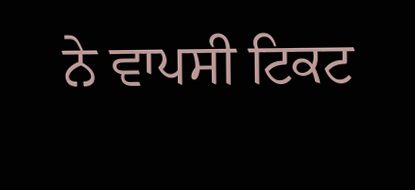ਨੇ ਵਾਪਸੀ ਟਿਕਟ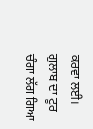ਕਰਵਾ ਲਈ।
ਗੁਲਾਬ ਦਾ ਟੂਰ ਚੰਗਾ ਲੱਗ ਗਿਆ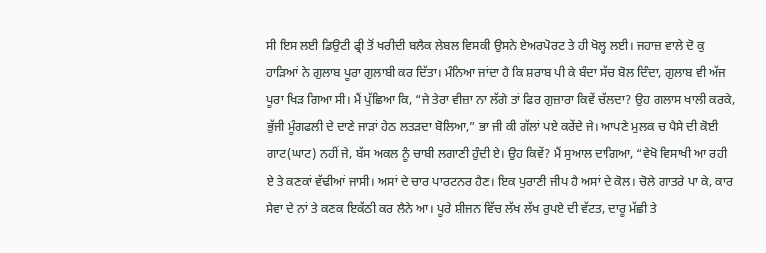ਸੀ ਇਸ ਲਈ ਡਿਉਟੀ ਫ੍ਰੀ ਤੋਂ ਖਰੀਦੀ ਬਲੈਕ ਲੇਬਲ ਵਿਸਕੀ ਉਸਨੇ ਏਅਰਪੋਰਟ ਤੇ ਹੀ ਖੋਲ੍ਹ ਲਈ। ਜਹਾਜ਼ ਵਾਲੇ ਦੋ ਕੁ ਹਾੜਿਆਂ ਨੇ ਗੁਲਾਬ ਪੂਰਾ ਗੁਲਾਬੀ ਕਰ ਦਿੱਤਾ। ਮੰਨਿਆ ਜਾਂਦਾ ਹੈ ਕਿ ਸ਼ਰਾਬ ਪੀ ਕੇ ਬੰਦਾ ਸੱਚ ਬੋਲ ਦਿੰਦਾ, ਗੁਲਾਬ ਵੀ ਅੱਜ ਪੂਰਾ ਖਿੜ ਗਿਆ ਸੀ। ਮੈਂ ਪੁੱਛਿਆ ਕਿ, “ਜੇ ਤੇਰਾ ਵੀਜ਼ਾ ਨਾ ਲੱਗੇ ਤਾਂ ਫਿਰ ਗੁਜ਼ਾਰਾ ਕਿਵੇਂ ਚੱਲਦਾ? ਉਹ ਗਲਾਸ ਖਾਲੀ ਕਰਕੇ, ਭੁੱਜੀ ਮੂੰਗਫਲੀ ਦੇ ਦਾਣੇ ਜਾੜਾਂ ਹੇਠ ਲਤੜਦਾ ਬੋਲਿਆ,” ਭਾ ਜੀ ਕੀ ਗੱਲਾਂ ਪਏ ਕਰੇਂਦੇ ਜੇ। ਆਪਣੇ ਮੁਲਕ ਚ ਪੈਸੇ ਦੀ ਕੋਈ ਗਾਟ(ਘਾਟ) ਨਹੀਂ ਜੇ, ਬੱਸ ਅਕਲ ਨੂੰ ਚਾਬੀ ਲਗਾਣੀ ਹੁੰਦੀ ਏ। ਉਹ ਕਿਵੇਂ? ਮੈਂ ਸੁਆਲ ਦਾਗਿਆ, “ਵੇਖੋ ਵਿਸਾਖੀ ਆ ਰਹੀ ਏ ਤੇ ਕਣਕਾਂ ਵੱਢੀਆਂ ਜਾਸੀ। ਅਸਾਂ ਦੇ ਚਾਰ ਪਾਰਟਨਰ ਹੈਣ। ਇਕ ਪੁਰਾਣੀ ਜੀਪ ਹੈ ਅਸਾਂ ਦੇ ਕੋਲ। ਚੋਲੇ ਗਾਤਰੇ ਪਾ ਕੇ, ਕਾਰ ਸੇਵਾ ਦੇ ਨਾਂ ਤੇ ਕਣਕ ਇਕੱਠੀ ਕਰ ਲੈਨੇ ਆ। ਪੂਰੇ ਸ਼ੀਜਨ ਵਿੱਚ ਲੱਖ ਲੱਖ ਰੁਪਏ ਦੀ ਵੱਟਤ, ਦਾਰੂ ਮੱਛੀ ਤੇ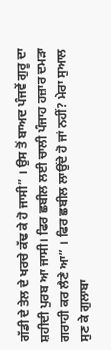ਗੱਡੀ ਦੇ ਤੇਲ ਦੇ ਖਰਚੇ ਕੱਢ ਕੇ ਹੋ ਜਾਸੀ” । ਉਸ ਤੋਂ ਬਾਅਦ ਪੰਜਵੇਂ ਗੁਰੂ ਦਾ ਸ਼ਹੀਦੀ ਪੁਰਬ ਆ ਜਾਸੀ। ਫਿਰ ਛਬੀਲ ਲਈ ਚਾਲੀ ਪੰਜਾਹ ਹਜ਼ਾਰ ਦਮੜਾ ਗਰਾਹੀ ਕਰ ਲੈਣੇ ਆ” । ਫਿਰ ਛਬੀਲ ਲਾਉਂਦੇ ਹੋ ਜਾਂ ਨਹੀਂ? ਮੇਰਾ ਸੁਆਲ ਸੁਣ ਕੇ ਗੁਲਾਬਾ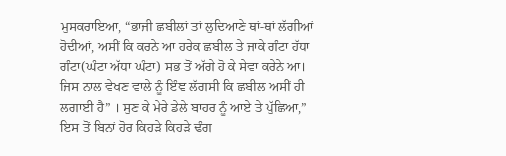ਮੁਸਕਰਾਇਆ, “ਭਾਜੀ ਛਬੀਲਾਂ ਤਾਂ ਲੁਦਿਆਣੇ ਥਾਂ-ਥਾਂ ਲੱਗੀਆਂ ਹੋਦੀਆਂ, ਅਸੀਂ ਕਿ ਕਰਨੇ ਆ ਹਰੇਕ ਛਬੀਲ ਤੇ ਜਾਕੇ ਗੰਟਾ ਹੱਧਾ ਗੰਟਾ(ਘੰਟਾ ਅੱਧਾ ਘੰਟਾ) ਸਭ ਤੋਂ ਅੱਗੇ ਹੋ ਕੇ ਸੇਵਾ ਕਰੇਨੇ ਆ। ਜਿਸ ਨਾਲ ਵੇਖਣ ਵਾਲੇ ਨੂੰ ਇੰਞ ਲੱਗਸੀ ਕਿ ਛਬੀਲ ਅਸੀਂ ਹੀ ਲਗਾਈ ਹੈ” । ਸੁਣ ਕੇ ਮੇਰੇ ਡੇਲੇ ਬਾਹਰ ਨੂੰ ਆਏ ਤੇ ਪੁੱਛਿਆ,” ਇਸ ਤੋਂ ਬਿਨਾਂ ਹੋਰ ਕਿਹੜੇ ਕਿਹੜੇ ਢੰਗ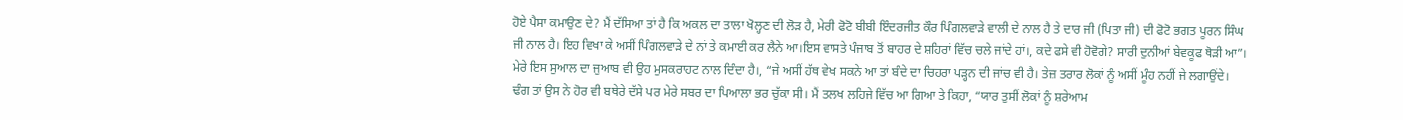ਹੋਏ ਪੈਸਾ ਕਮਾਉਣ ਦੇ? ਮੈਂ ਦੱਸਿਆ ਤਾਂ ਹੈ ਕਿ ਅਕਲ ਦਾ ਤਾਲਾ ਖੋਲ੍ਹਣ ਦੀ ਲੋੜ ਹੈ, ਮੇਰੀ ਫੋਟੋ ਬੀਬੀ ਇੰਦਰਜੀਤ ਕੌਰ ਪਿੰਗਲਵਾੜੇ ਵਾਲੀ ਦੇ ਨਾਲ ਹੈ ਤੇ ਦਾਰ ਜੀ (ਪਿਤਾ ਜੀ) ਦੀ ਫੋਟੋ ਭਗਤ ਪੂਰਨ ਸਿੰਘ ਜੀ ਨਾਲ ਹੈ। ਇਹ ਵਿਖਾ ਕੇ ਅਸੀਂ ਪਿੰਗਲਵਾੜੇ ਦੇ ਨਾਂ ਤੇ ਕਮਾਈ ਕਰ ਲੈਨੇ ਆ।ਇਸ ਵਾਸਤੇ ਪੰਜਾਬ ਤੋਂ ਬਾਹਰ ਦੇ ਸ਼ਹਿਰਾਂ ਵਿੱਚ ਚਲੇ ਜਾਂਦੇ ਹਾਂ।, ਕਦੇ ਫਸੇ ਵੀ ਹੋਵੋਗੇ? ਸਾਰੀ ਦੁਨੀਆਂ ਬੇਵਕੂਫ ਥੋੜੀ ਆ”। ਮੇਰੇ ਇਸ ਸੁਆਲ ਦਾ ਜੁਆਬ ਵੀ ਉਹ ਮੁਸਕਰਾਹਟ ਨਾਲ ਦਿੰਦਾ ਹੈ।, “ਜੇ ਅਸੀਂ ਹੱਥ ਵੇਖ ਸਕਨੇ ਆ ਤਾਂ ਬੰਦੇ ਦਾ ਚਿਹਰਾ ਪੜ੍ਹਨ ਦੀ ਜਾਂਚ ਵੀ ਹੈ। ਤੇਜ਼ ਤਰਾਰ ਲੋਕਾਂ ਨੂੰ ਅਸੀਂ ਮੂੰਹ ਨਹੀਂ ਜੇ ਲਗਾਉਂਦੇ।
ਢੰਗ ਤਾਂ ਉਸ ਨੇ ਹੋਰ ਵੀ ਬਥੇਰੇ ਦੱਸੇ ਪਰ ਮੇਰੇ ਸਬਰ ਦਾ ਪਿਆਲਾ ਭਰ ਚੁੱਕਾ ਸੀ। ਮੈਂ ਤਲਖ ਲਹਿਜੇ ਵਿੱਚ ਆ ਗਿਆ ਤੇ ਕਿਹਾ, “ਯਾਰ ਤੁਸੀਂ ਲੋਕਾਂ ਨੂੰ ਸ਼ਰੇਆਮ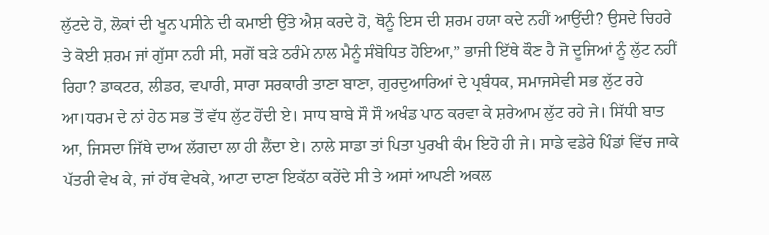ਲੁੱਟਦੇ ਹੋ, ਲੋਕਾਂ ਦੀ ਖੂਨ ਪਸੀਨੇ ਦੀ ਕਮਾਈ ਉੱਤੇ ਐਸ਼ ਕਰਦੇ ਹੋ, ਥੋਨੂੰ ਇਸ ਦੀ ਸ਼ਰਮ ਹਯਾ ਕਦੇ ਨਹੀਂ ਆਉਂਦੀ? ਉਸਦੇ ਚਿਹਰੇ ਤੇ ਕੋਈ ਸ਼ਰਮ ਜਾਂ ਗੁੱਸਾ ਨਹੀ ਸੀ, ਸਗੋਂ ਬੜੇ ਠਰੰਮੇ ਨਾਲ ਮੈਨੂੰ ਸੰਬੋਧਿਤ ਹੋਇਆ,” ਭਾਜੀ ਇੱਥੇ ਕੌਣ ਹੈ ਜੋ ਦੂਜਿਆਂ ਨੂੰ ਲੁੱਟ ਨਹੀਂ ਰਿਹਾ? ਡਾਕਟਰ, ਲੀਡਰ, ਵਪਾਰੀ, ਸਾਰਾ ਸਰਕਾਰੀ ਤਾਣਾ ਬਾਣਾ, ਗੁਰਦੁਆਰਿਆਂ ਦੇ ਪ੍ਰਬੰਧਕ, ਸਮਾਜਸੇਵੀ ਸਭ ਲੁੱਟ ਰਹੇ ਆ।ਧਰਮ ਦੇ ਨਾਂ ਹੇਠ ਸਭ ਤੋਂ ਵੱਧ ਲੁੱਟ ਹੋਂਦੀ ਏ। ਸਾਧ ਬਾਬੇ ਸੌ ਸੌ ਅਖੰਡ ਪਾਠ ਕਰਵਾ ਕੇ ਸ਼ਰੇਆਮ ਲੁੱਟ ਰਹੇ ਜੇ। ਸਿੱਧੀ ਬਾਤ ਆ, ਜਿਸਦਾ ਜਿੱਥੇ ਦਾਅ ਲੱਗਦਾ ਲਾ ਹੀ ਲੈਂਦਾ ਏ। ਨਾਲੇ ਸਾਡਾ ਤਾਂ ਪਿਤਾ ਪੁਰਖੀ ਕੰਮ ਇਹੋ ਹੀ ਜੇ। ਸਾਡੇ ਵਡੇਰੇ ਪਿੰਡਾਂ ਵਿੱਚ ਜਾਕੇ ਪੱਤਰੀ ਵੇਖ ਕੇ, ਜਾਂ ਹੱਥ ਵੇਖਕੇ, ਆਟਾ ਦਾਣਾ ਇਕੱਠਾ ਕਰੇਂਦੇ ਸੀ ਤੇ ਅਸਾਂ ਆਪਣੀ ਅਕਲ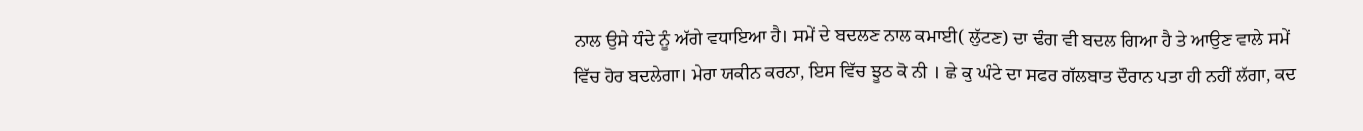ਨਾਲ ਉਸੇ ਧੰਦੇ ਨੂੰ ਅੱਗੇ ਵਧਾਇਆ ਹੈ। ਸਮੇਂ ਦੇ ਬਦਲਣ ਨਾਲ ਕਮਾਈ( ਲੁੱਟਣ) ਦਾ ਢੰਗ ਵੀ ਬਦਲ ਗਿਆ ਹੈ ਤੇ ਆਉਣ ਵਾਲੇ ਸਮੇਂ ਵਿੱਚ ਹੋਰ ਬਦਲੇਗਾ। ਮੇਰਾ ਯਕੀਨ ਕਰਨਾ, ਇਸ ਵਿੱਚ ਝੂਠ ਕੋ ਨੀ । ਛੇ ਕੁ ਘੰਟੇ ਦਾ ਸਫਰ ਗੱਲਬਾਤ ਦੌਰਾਨ ਪਤਾ ਹੀ ਨਹੀਂ ਲੱਗਾ, ਕਦ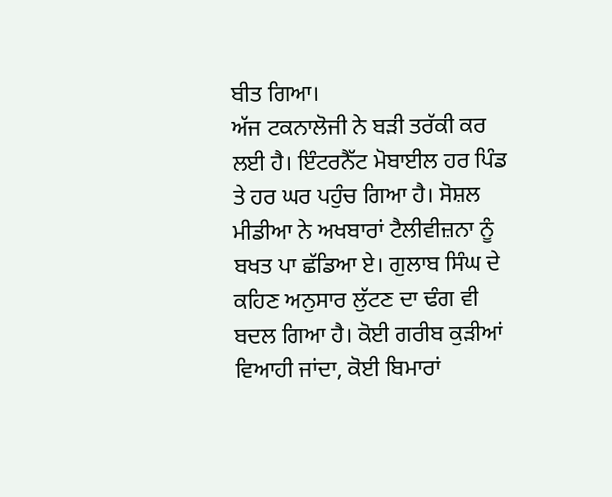ਬੀਤ ਗਿਆ।
ਅੱਜ ਟਕਨਾਲੋਜੀ ਨੇ ਬੜੀ ਤਰੱਕੀ ਕਰ ਲਈ ਹੈ। ਇੰਟਰਨੈੱਟ ਮੋਬਾਈਲ ਹਰ ਪਿੰਡ ਤੇ ਹਰ ਘਰ ਪਹੁੰਚ ਗਿਆ ਹੈ। ਸੋਸ਼ਲ ਮੀਡੀਆ ਨੇ ਅਖਬਾਰਾਂ ਟੈਲੀਵੀਜ਼ਨਾ ਨੂੰ ਬਖਤ ਪਾ ਛੱਡਿਆ ਏ। ਗੁਲਾਬ ਸਿੰਘ ਦੇ ਕਹਿਣ ਅਨੁਸਾਰ ਲੁੱਟਣ ਦਾ ਢੰਗ ਵੀ ਬਦਲ ਗਿਆ ਹੈ। ਕੋਈ ਗਰੀਬ ਕੁੜੀਆਂ ਵਿਆਹੀ ਜਾਂਦਾ, ਕੋਈ ਬਿਮਾਰਾਂ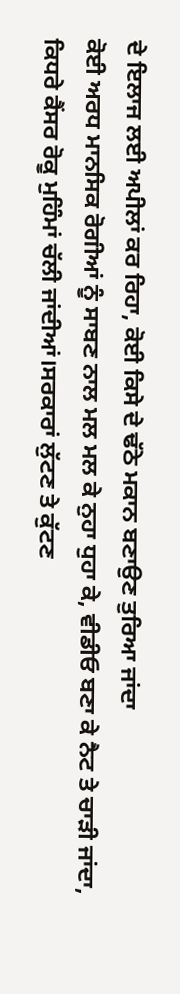ਦੇ ਇਲਾਜ ਲਈ ਅਪੀਲਾਂ ਕਰ ਰਿਹਾ, ਕੋਈ ਕਿਸੇ ਦੇ ਢੱਠੇ ਮਕਾਨ ਬਣਾਉਣ ਤੁਰਿਆ ਜਾਂਦਾ
ਕੋਈ ਅਰਧ ਮਾਨਸਿਕ ਰੋਗੀਆਂ ਨੂੰ ਸਾਬਣ ਨਾਲ ਮਲ ਮਲ ਕੇ ਨੁਹਾ ਧੁਹਾ ਕੇ, ਵੀਡੀਓ ਬਣਾ ਕੇ ਨੈਟ ਤੇ ਚਾੜੀ ਜਾਂਦਾ, ਕਿਧਰੇ ਕੈਂਸਰ ਰੋਕੂ ਮੁਹਿੰਮਾਂ ਚੱਲੀ ਜਾਂਦੀਆਂ।ਸਰਕਾਰਾਂ ਲੁੱਟਣ ਤੇ ਕੁੱਟਣ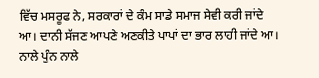ਵਿੱਚ ਮਸਰੂਫ ਨੇ, ਸਰਕਾਰਾਂ ਦੇ ਕੰਮ ਸਾਡੇ ਸਮਾਜ ਸੇਵੀ ਕਰੀ ਜਾਂਦੇ ਆ। ਦਾਨੀ ਸੱਜਣ ਆਪਣੇ ਅਣਕੀਤੇ ਪਾਪਾਂ ਦਾ ਭਾਰ ਲਾਹੀ ਜਾਂਦੇ ਆ। ਨਾਲੇ ਪੁੰਨ ਨਾਲੇ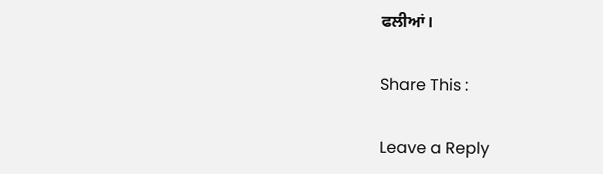ਫਲੀਆਂ।

Share This :

Leave a Reply